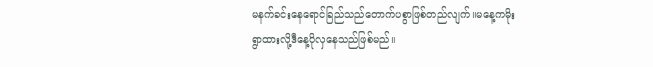မနက်ခင်းနေရောင်ခြည်သည်တောက်ပစွာဖြစ်တည်လျက်။မနေ့ကမိုးရွာထားလို့ဒီနေ့ပိုလှနေသည်ဖြစ်မည်။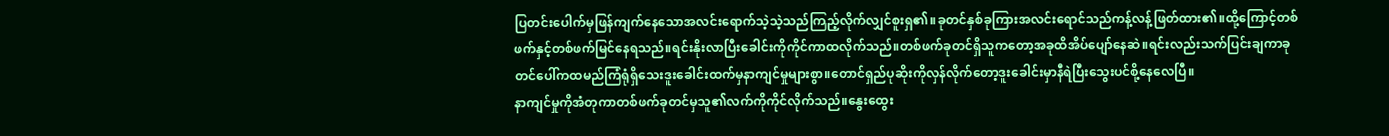ပြတင်းပေါက်မှဖြန်ကျက်နေသောအလင်းရောက်သဲ့သဲ့သည်ကြည့်လိုက်လျှင်စူးရှ၏။ခုတင်နှစ်ခုကြားအလင်းရောင်သည်ကန့်လန့်ဖြတ်ထား၏။ထို့ကြောင့်တစ်ဖက်နှင့်တစ်ဖက်မြင်နေရသည်။ရင်းနိုးလာပြီးခေါင်းကိုကိုင်ကာထလိုက်သည်။တစ်ဖက်ခုတင်ရှိသူကတော့အခုထိအိပ်ပျော်နေဆဲ။ရင်းလည်းသက်ပြင်းချကာခုတင်ပေါ်ကထမည်ကြံရုံရှိသေးဒူးခေါင်းထက်မှနာကျင်မှုများစွာ။တောင်ရှည်ပုဆိုးကိုလှန်လိုက်တော့ဒူးခေါင်းမှာနီရဲပြီးသွေးပင်စို့နေလေပြီ။
နာကျင်မှုကိုအံတုကာတစ်ဖက်ခုတင်မှသူ၏လက်ကိုကိုင်လိုက်သည်။နွေးထွေး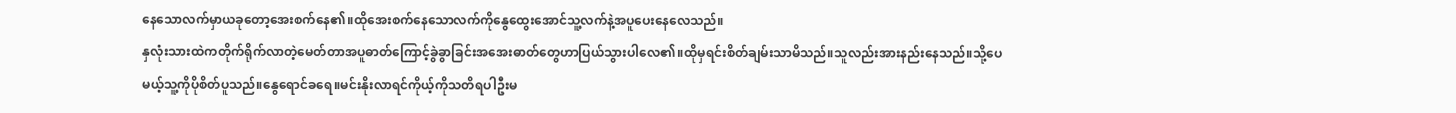နေသောလက်မှာယခုတော့အေးစက်နေ၏။ထိုအေးစက်နေသောလက်ကိုနွေထွေးအောင်သူ့လက်နဲ့အပူပေးနေလေသည်။
နှလုံးသားထဲကတိုက်ရိုက်လာတဲ့မေတ်တာအပူဓာတ်ကြောင့်ခွဲခွာခြင်းအအေးဓာတ်တွေဟာပြယ်သွားပါလေ၏။ထိုမှရင်းစိတ်ချမ်းသာမိသည်။သူလည်းအားနည်းနေသည်။သို့ပေမယ့်သူ့ကိုပိုစိတ်ပူသည်။နွေရောင်ခရေ။မင်းနိုးလာရင်ကိုယ့်ကိုသတိရပါဦးမ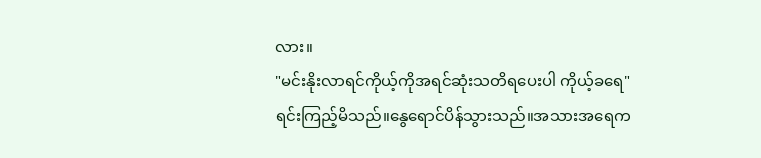လား။
"မင်းနိုးလာရင်ကိုယ့်ကိုအရင်ဆုံးသတိရပေးပါ ကိုယ့်ခရေ"
ရင်းကြည့်မိသည်။နွေရောင်ပိန်သွားသည်။အသားအရေက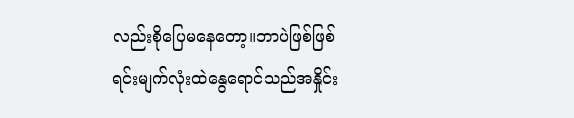လည်းစိုပြေမနေတော့။ဘာပဲဖြစ်ဖြစ်ရင်းမျက်လုံးထဲနွေရောင်သည်အနှိုင်း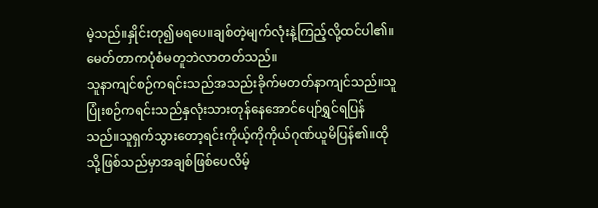မဲ့သည်။နှိုင်းတု၍မရပေ။ချစ်တဲ့မျက်လုံးနဲ့ကြည့်လို့ထင်ပါ၏။မေတ်တာကပုံစံမတူဘဲလာတတ်သည်။
သူနာကျင်စဉ်ကရင်းသည်အသည်းခိုက်မတတ်နာကျင်သည်။သူပြုံးစဉ်ကရင်းသည်နှလုံးသားတုန်နေအောင်ပျော်ရွှင်ရပြန်သည်။သူရှက်သွားတော့ရင်းကိုယ့်ကိုကိုယ်ဂုဏ်ယူမိပြန်၏။ထိုသို့ဖြစ်သည်မှာအချစ်ဖြစ်ပေလိမ့်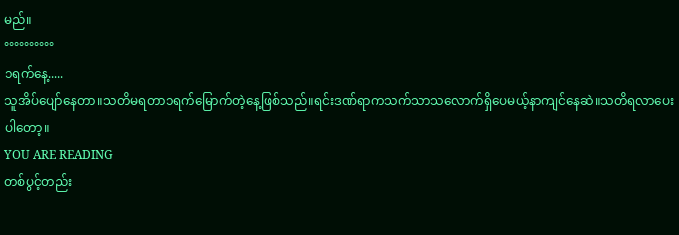မည်။
°°°°°°°°°°
၁ရက်နေ့.....
သူအိပ်ပျော်နေတာ။သတိမရတာ၁ရက်မြောက်တဲ့နေ့ဖြစ်သည်။ရင်းဒဏ်ရာကသက်သာသလောက်ရှိပေမယ့်နာကျင်နေဆဲ။သတိရလာပေးပါတော့။
YOU ARE READING
တစ်ပွင့်တည်း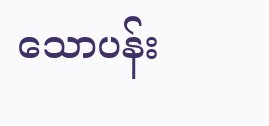သောပန်း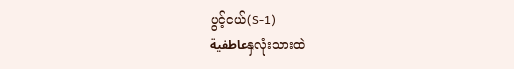ပွင့်ငယ်(S-1)
عاطفيةနှလုံးသားထဲ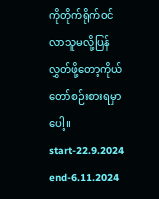ကိုတိုက်ရိုက်ဝင်လာသူမလို့ပြန်လွှတ်ဖို့တော့ကိုယ်တော်စဉ်းစားရမှာပေါ့။ start-22.9.2024 end-6.11.2024